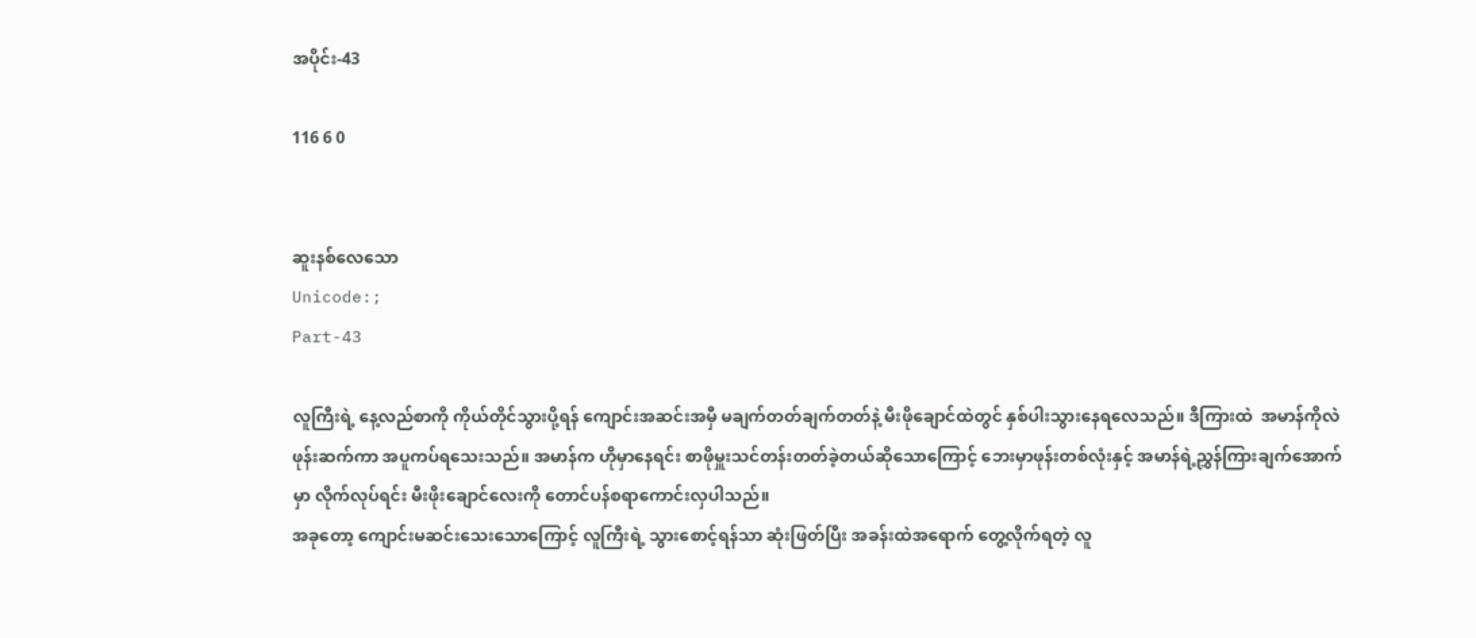အပိုင်း-43

116 6 0


ဆူးနစ်လေသော
Unicode:;
Part-43

လူကြီးရဲ့ နေ့လည်စာကို ကိုယ်တိုင်သွားပို့ရန် ကျောင်းအဆင်းအမှီ မချက်တတ်ချက်တတ်နဲ့ မီးဖိုချောင်ထဲတွင် နှစ်ပါးသွားနေရလေသည်။ ဒီကြားထဲ  အမာန်ကိုလဲ ဖုန်းဆက်ကာ အပူကပ်ရသေးသည်။ အမာန်က ဟိုမှာနေရင်း စာဖိုမှူးသင်တန်းတတ်ခဲ့တယ်ဆိုသောကြောင့် ဘေးမှာဖုန်းတစ်လုံးနှင့် အမာန်ရဲ့ညွှန်ကြားချက်အောက်မှာ လိုက်လုပ်ရင်း မီးဖိုးချောင်လေးကို တောင်ပန်စရာကောင်းလှပါသည်။
အခုတော့ ကျောင်းမဆင်းသေးသောကြောင့် လူကြီးရဲ့ သွားစောင့်ရန်သာ ဆုံးဖြတ်ပြီး အခန်းထဲအရောက် တွေ့လိုက်ရတဲ့ လူ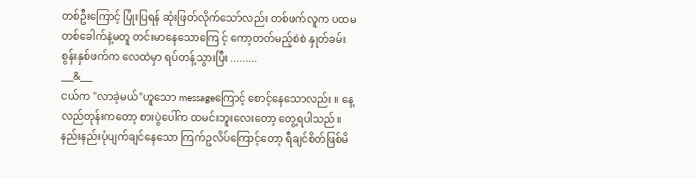တစ်ဦးကြောင့် ပြုံးပြရန် ဆုံးဖြတ်လိုက်သော်လည်း တစ်ဖက်လူက ပထမတစ်ခေါက်နဲ့မတူ တင်းမာနေသောကြေ င့် ကော့တတ်မည့်စဲစဲ နှုတ်ခမ်းစွန်းနှစ်ဖက်က လေထဲမှာ ရပ်တန့်သွားပြီး .........
___&___
ငယ်က "လာခဲ့မယ်"ဟူသော messageကြောင့် စောင့်နေသောလည်း ။ နေ့လည်တုန်းကတော့ စားပွဲပေါ်က ထမင်းဘူးလေးတော့ တွေ့ရပါသည်။ နည်းနည်းပုံပျက်ချင်နေသော ကြက်ဥလိပ်ကြောင့်တော့ ရီချင်စိတ်ဖြစ်မိ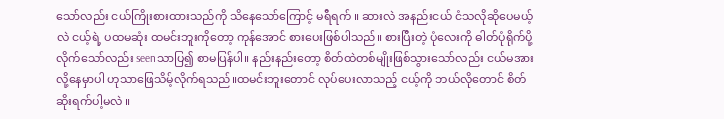သော်လည်း ငယ်ကြိုးစားထားသည်ကို သိနေသော်ကြောင့် မရီရက် ။ ဆားလဲ အနည်းငယ် ငံသလိုဆိုပေမယ့်လဲ ငယ့်ရဲ့ ပထမဆုံး ထမင်းဘူးကိုတော့ ကုန်အောင် စားပေးဖြစ်ပါသည်။ စားပြီးတဲ့ ပုံလေးကို ဓါတ်ပုံရိုက်ပို့လိုက်သော်လည်း seenသာပြ၍ စာမပြန်ပါ။ နည်းနည်းတော့ စိတ်ထဲတစ်မျိုးဖြစ်‌သွားသော်လည်း ငယ်မအားလို့နေမှာပါ ဟုသာဖြေသိမ့်လိုက်ရသည်။ထမင်းဘူး‌တောင် လုပ်ပေးလာသည့် ငယ့်ကို ဘယ်လိုတောင် စိတ်ဆိုးရက်ပါ့မလဲ ။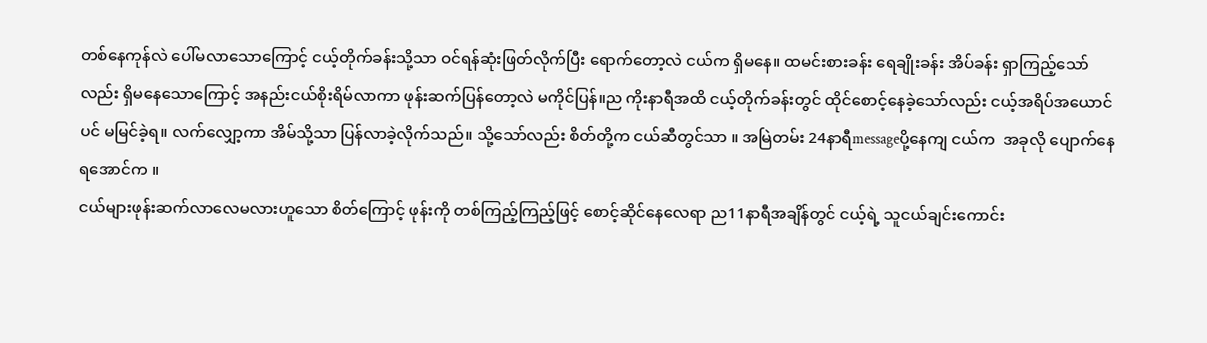တစ်နေကုန်လဲ ပေါ်မလာသောကြောင့် ငယ့်တိုက်ခန်းသို့သာ ဝင်ရန်ဆုံးဖြတ်လိုက်ပြီး ရောက်တော့လဲ ငယ်က ရှိမနေ။ ထမင်းစားခန်း ရေချိုးခန်း အိပ်ခန်း ရှာကြည့်သော်လည်း ရှိမနေသောကြောင့် အနည်းငယ်စိုးရိမ်လာကာ ဖုန်းဆက်ပြန်တော့လဲ မကိုင်ပြန်။ည ကိုးနာရီအထိ ငယ့်တိုက်ခန်းတွင် ထိုင်စောင့်နေခဲ့သော်လည်း ငယ့်အရိပ်အယောင်ပင် မမြင်ခဲ့ရ။ လက်လျှော့ကာ အိမ်သို့သာ ပြန်လာခဲ့လိုက်သည်။ သို့သော်လည်း စိတ်တို့က ငယ်ဆီတွင်သာ ။ အမြဲတမ်း 24နာရီmessageပို့နေကျ ငယ်က  အခုလို ပျောက်နေရအောင်က ။
ငယ်များဖုန်းဆက်လာလေမလားဟူသော စိတ်ကြောင့် ဖုန်းကို တစ်ကြည့်ကြည့်ဖြင့် စောင့်ဆိုင်နေလေရာ ည11နာရီအချိန်တွင် ငယ့်ရဲ့ သူငယ်ချင်းကောင်း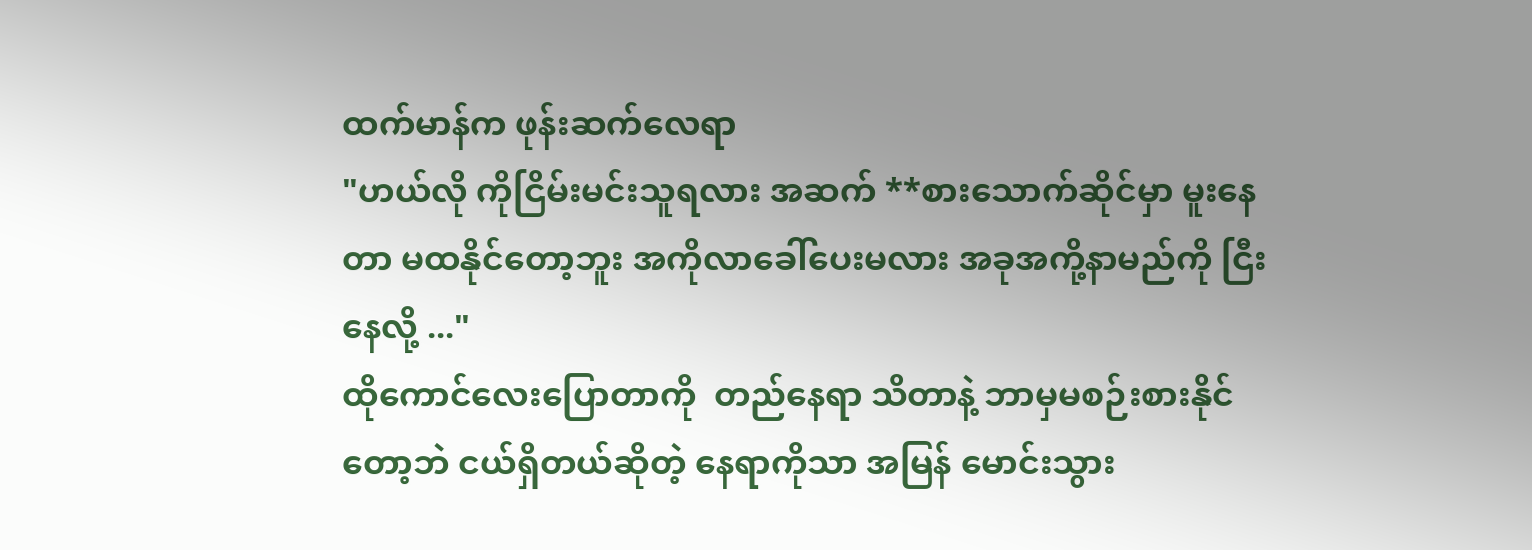ထက်မာန်က ဖုန်းဆက်လေရာ
"ဟယ်လို ကိုငြိမ်းမင်းသူရလား အဆက် **စားသောက်ဆိုင်မှာ မူးနေတာ မထနိုင်တော့ဘူး အကိုလာခေါ်ပေးမလား အခုအကို့နာမည်ကို ငြီးနေလို့ ..."
ထိုကောင်လေးပြောတာကို  တည်နေရာ သိတာနဲ့ ဘာမှမစဉ်းစားနိုင်တော့ဘဲ ငယ်ရှိတယ်ဆိုတဲ့ နေရာကိုသာ အမြန် မောင်းသွား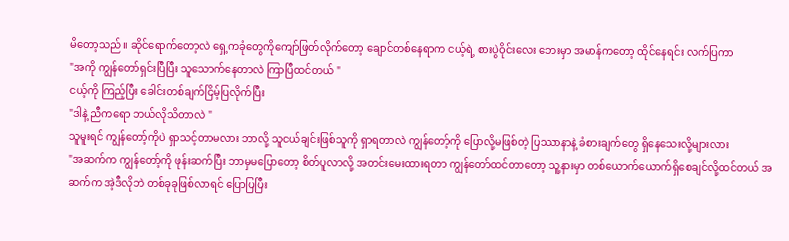မိတော့သည်။ ဆိုင်ရောက်တော့လဲ ရှေ့ကခုံတွေကိုကျော်ဖြတ်လိုက်တော့ ချောင်တစ်နေရာက ငယ့်ရဲ့ စားပွဲဝိုင်းလေး ဘေးမှာ အမာန်ကတော့ ထိုင်နေရင်း လက်ပြကာ
"အကို ကျွန်တော်ရှင်းပြီပြီး သူသောက်နေတာလဲ ကြာပြီထင်တယ် "
ငယ့်ကို ကြည့်ပြီး ခေါင်းတစ်ချက်ငြိမ့်ပြလိုက်ပြီး
"ဒါနဲ့ ညီကရော ဘယ်လိုသိတာလဲ "
သူမူးရင် ကျွန်တော့်ကိုပဲ ရှာသင့်တာမလား ဘာလို့ သူငယ်ချင်းဖြစ်သူကို ရှာရတာလဲ ကျွန်တော့်ကို ပြောလို့မဖြစ်တဲ့ ပြဿာနာနဲ့ ခံစားချက်တွေ ရှိနေသေးလို့များလား
"အဆက်က ကျွန်တော့်ကို ဖုန်းဆက်ပြီး ဘာမှ‌မပြောတော့ စိတ်ပူလာလို့ အတင်းမေးထားရတာ ကျွန်တော်ထင်တာတော့ သူ့နားမှာ တစ်ယောက်ယောက်ရှိစေချင်လို့ထင်တယ် အဆက်က အဲ့ဒီလိုဘဲ တစ်ခုခုဖြစ်လာရင် ပြောပြပြီး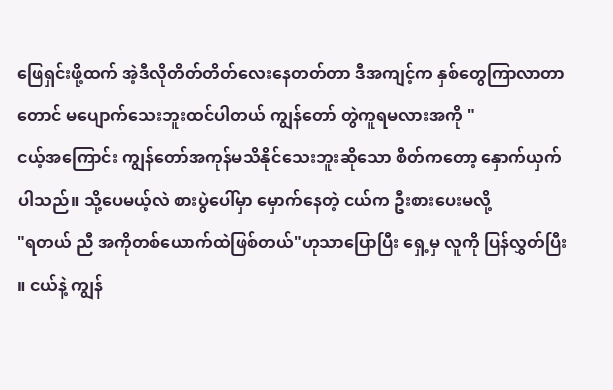ဖြေရှင်းဖို့ထက် အဲ့ဒီလိုတိတ်တိတ်လေးနေတတ်တာ ဒီအကျင့်က နှစ်တွေကြာလာတာတောင် မပျောက်သေးဘူးထင်ပါတယ် ကျွန်တော် တွဲကူရမလားအကို "
ငယ့်အကြောင်း ကျွန်တော်အကုန်မသိနိုင်သေးဘူးဆိုသော စိတ်ကတော့ နှောက်ယှက်ပါသည်။ သို့ပေမယ့်လဲ စားပွဲပေါ်မှာ မှောက်နေတဲ့ ငယ်က ဦးစားပေးမလို့
"ရတယ် ညီ အကိုတစ်ယောက်ထဲဖြစ်တယ်"ဟုသာပြောပြီး ရှေ့မှ လူကို ပြန်လွှတ်ပြီး ။ ငယ်နဲ့ ကျွန်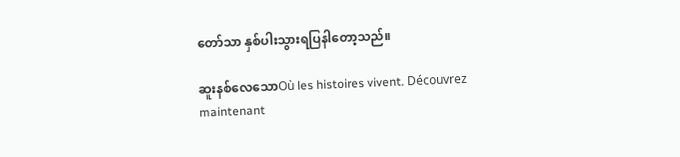တော်သာ နှစ်ပါးသွားရပြနါတော့သည်။

ဆူးနစ်လေသောOù les histoires vivent. Découvrez maintenant